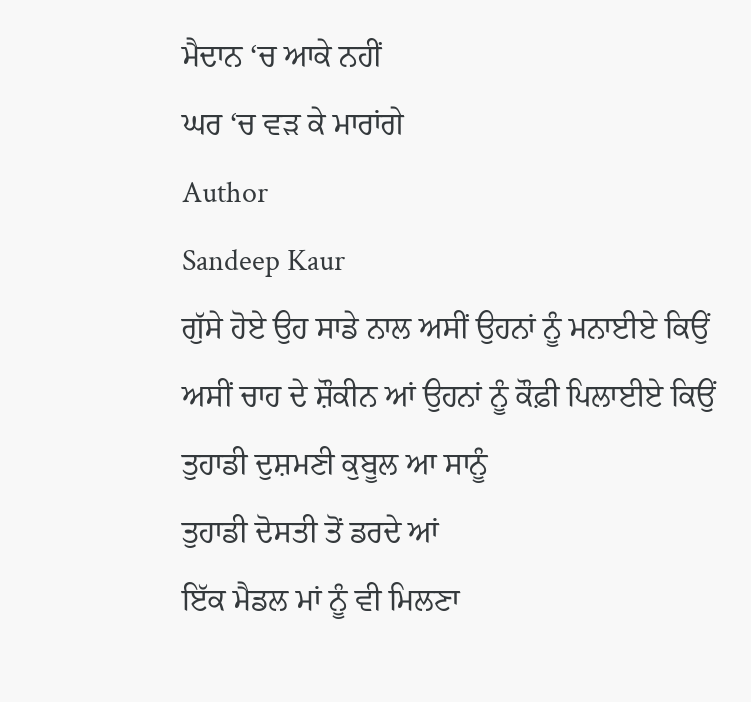ਮੈਦਾਨ ‘ਚ ਆਕੇ ਨਹੀਂ
ਘਰ ‘ਚ ਵੜ ਕੇ ਮਾਰਾਂਗੇ
Author
Sandeep Kaur
ਗੁੱਸੇ ਹੋਏ ਉਹ ਸਾਡੇ ਨਾਲ ਅਸੀਂ ਉਹਨਾਂ ਨੂੰ ਮਨਾਈਏ ਕਿਉਂ
ਅਸੀਂ ਚਾਹ ਦੇ ਸ਼ੌਕੀਨ ਆਂ ਉਹਨਾਂ ਨੂੰ ਕੌਫ਼ੀ ਪਿਲਾਈਏ ਕਿਉਂ
ਤੁਹਾਡੀ ਦੁਸ਼ਮਣੀ ਕੁਬੂਲ ਆ ਸਾਨੂੰ
ਤੁਹਾਡੀ ਦੋਸਤੀ ਤੋਂ ਡਰਦੇ ਆਂ
ਇੱਕ ਮੈਡਲ ਮਾਂ ਨੂੰ ਵੀ ਮਿਲਣਾ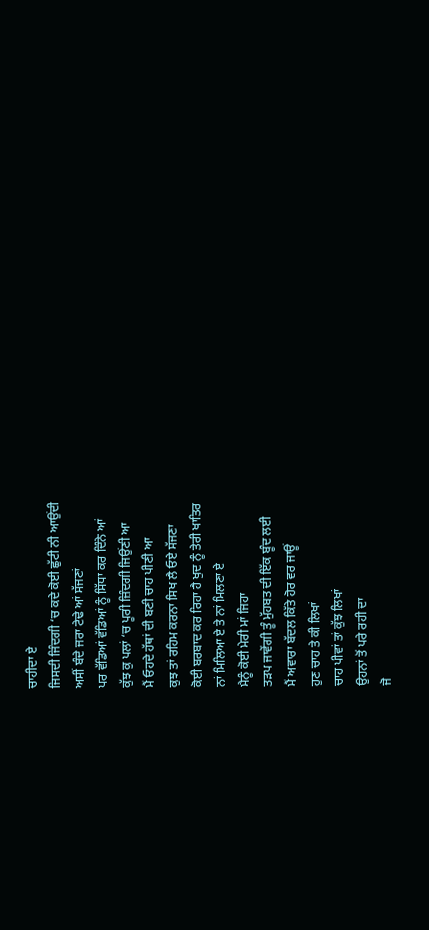ਚਾਹੀਦਾ ਏ
ਜਿਸਦੀ ਜਿੰਦਗੀ ‘ਚ ਕਦੇ ਕੋਈ ਛੁੱਟੀ ਨੀ ਆਉਂਦੀ
ਅਸੀਂ ਬੰਦੇ ਜਰਾ ਟੇਢੇ ਆਂ ਸੱਜਣਾਂ
ਪਰ ਵੱਡਿਆਂ ਵੱਡਿਆਂ ਨੂੰ ਸਿੱਧਾ ਕਰ ਦਿੰਨੇ ਆਂ
ਕੁੱਝ ਕੁ ਪਲਾਂ ‘ਚ ਪੂਰੀ ਜ਼ਿੰਦਗੀ ਜਿਉਂਣੀ ਆ
ਮੈਂ ਓਹਦੇ ਹੱਥਾਂ ਦੀ ਬਣੀ ਚਾਹ ਪੀਣੀ ਆ
ਕੁਝ ਤਾਂ ਰਹਿਮ ਕਰਨਾ ਸਿਖ ਲੈ ਓਏ ਸੱਜਣਾ
ਕੋਈ ਬਰਬਾਦ ਕਰ ਰਿਹਾ ਹੈ ਖੁਦ ਨੂੰ ਤੇਰੀ ਖਾਤਿਰ
ਨਾਂ ਮਿਲਿਆ ਏ ਤੇ ਨਾਂ ਮਿਲਣਾ ਏ
ਮੈਨੂੰ ਕੋਈ ਮੇਰੀ ਮਾਂ ਜਿਹਾ
ਤੜਪ ਜਾਵੇਂਗੀ ਤੂੰ ਮੁੱਹਬਤ ਦੀ ਇੱਕ ਬੂੰਦ ਲਈ
ਮੈਂ ਅਵਾਰਾ ਬੱਦਲ ਕਿੱਤੇ ਹੋਰ ਵਰ ਜਾਊਂ
ਹੁਣ ਚਾਹ ਤੇ ਕੀ ਲਿਖਾਂ
ਚਾਹ ਪੀਵਾਂ ਤਾਂ ਕੁੱਝ ਲਿਖਾਂ
ਉਹਨਾਂ ਤੋਂ ਪਰੇ ਰਹੀ ਦਾ
ਜੋ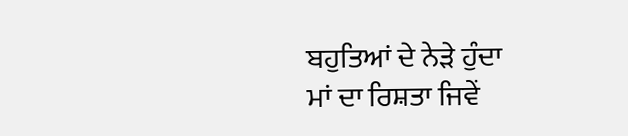ਬਹੁਤਿਆਂ ਦੇ ਨੇੜੇ ਹੁੰਦਾ
ਮਾਂ ਦਾ ਰਿਸ਼ਤਾ ਜਿਵੇਂ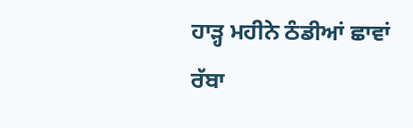ਹਾੜ੍ਹ ਮਹੀਨੇ ਠੰਡੀਆਂ ਛਾਵਾਂ
ਰੱਬਾ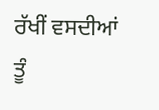ਰੱਖੀਂ ਵਸਦੀਆਂ ਤੂੰ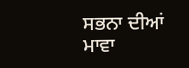ਸਭਨਾ ਦੀਆਂ ਮਾਵਾ